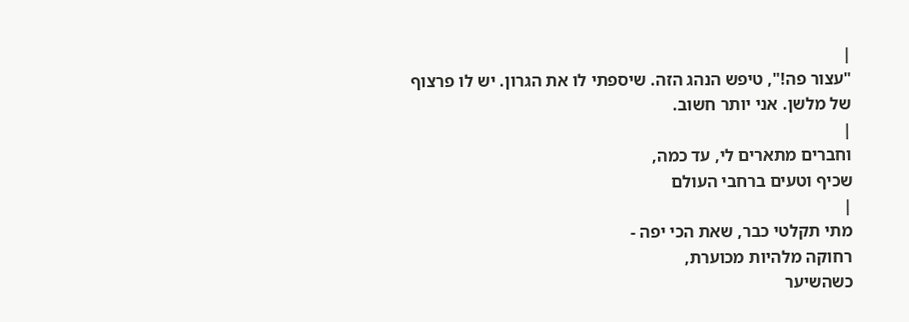|
"עצור פה!", טיפש הנהג הזה. שיספתי לו את הגרון. יש לו פרצוף
של מלשן. אני יותר חשוב.
|
וחברים מתארים לי, עד כמה,
שכיף וטעים ברחבי העולם
|
מתי תקלטי כבר, שאת הכי יפה -
רחוקה מלהיות מכוערת,
כשהשיער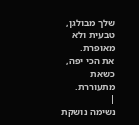שלך מבולגן,
טבעית ולא מאופרת.
את הכי יפה, כשאת מתעוררת.
|
נשימה נושקת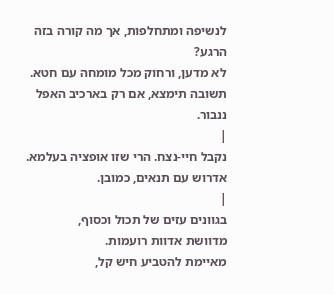לנשיפה ומתחלפות, אך מה קורה בזה הרגע?
לא מדען, ורחוק מכל מומחה עם חטא.
תשובה תימצא, אם רק בארכיב האפל ננבור.
|
נקבל חיי-נצח. הרי שזו אופציה בעלמא.
אדרוש עם תנאים, כמובן.
|
בגוונים עזים של תכול וכסוף,
מדוושת אדוות רועמות.
מאיימת להטביע חיש קל,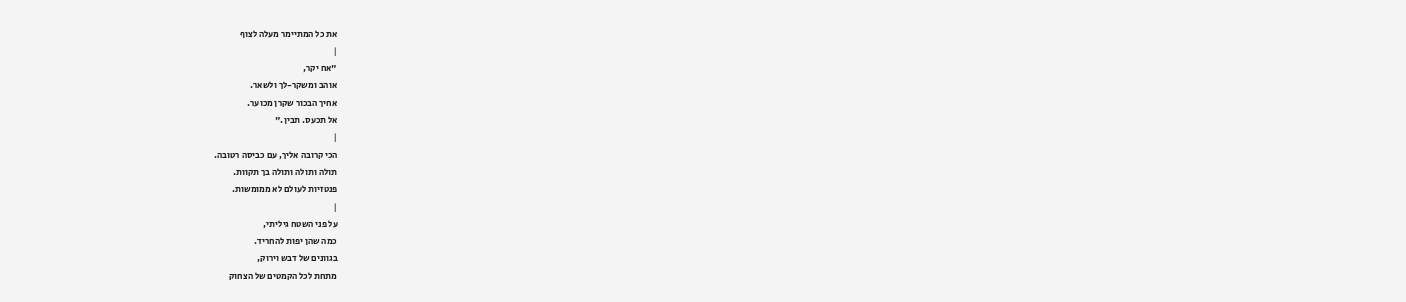את כל המתיימר מעלה לצוף
|
"אח יקר,
אוהב ומשקר-לך ולשאר.
אחיך הבכור שקרן מכוער.
אל תכעס. תבין."
|
הכי קרובה אליך, עם כביסה רטובה.
תולה ותולה ותולה בך תקוות.
פנטזיות לעולם לא ממומשות.
|
על פני השטח גיליתי,
כמה שהן יפות להחריד.
בגוונים של דבש וירוק,
מתחת לכל הקמטים של הצחוק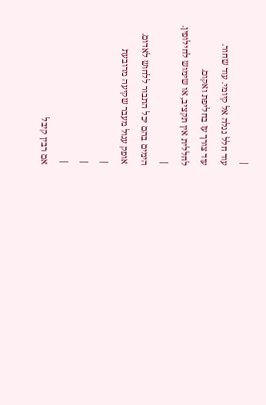|
עוד חלל נגלה אל קיומי. עוד שחור.
עוד צורך עז בחליפת ואקום.
לחללית אין תקציב, או שימוש לחילופין.
|
הימים בהם יכל התבור ללחוש לאדום.
אופק עגול מעבר שקיעה מרובעת
|
|
|
אם רבין קיבל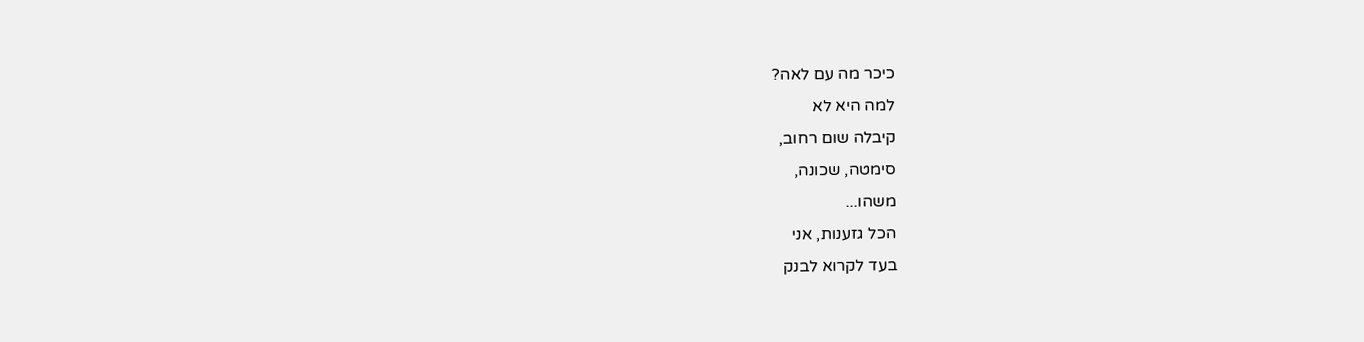כיכר מה עם לאה?
למה היא לא
קיבלה שום רחוב,
סימטה, שכונה,
משהו...
הכל גזענות, אני
בעד לקרוא לבנק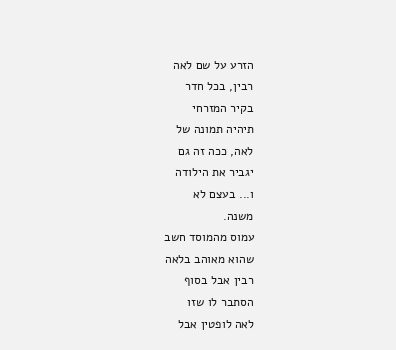הזרע על שם לאה
רבין, בכל חדר
בקיר המזרחי
תיהיה תמונה של
לאה, ככה זה גם
יגביר את הילודה
ו... בעצם לא
משנה.
עמוס מהמוסד חשב
שהוא מאוהב בלאה
רבין אבל בסוף
הסתבר לו שזו
לאה לופטין אבל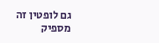גם לופטין זה
מספיק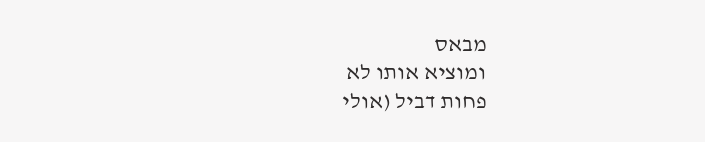מבאס
ומוציא אותו לא
פחות דביל (אולי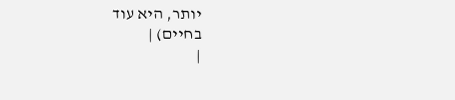יותר, היא עוד
בחיים) |
|